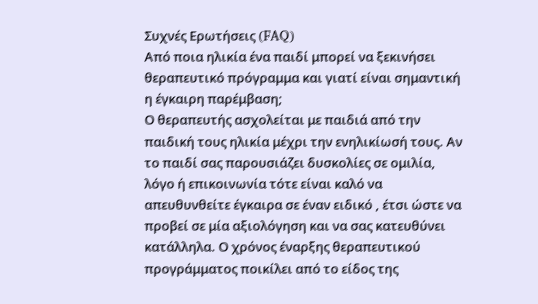Συχνές Ερωτήσεις (FAQ)
Από ποια ηλικία ένα παιδί μπορεί να ξεκινήσει θεραπευτικό πρόγραμμα και γιατί είναι σημαντική η έγκαιρη παρέμβαση;
Ο θεραπευτής ασχολείται με παιδιά από την παιδική τους ηλικία μέχρι την ενηλικίωσή τους. Αν το παιδί σας παρουσιάζει δυσκολίες σε ομιλία, λόγο ή επικοινωνία τότε είναι καλό να απευθυνθείτε έγκαιρα σε έναν ειδικό , έτσι ώστε να προβεί σε μία αξιολόγηση και να σας κατευθύνει κατάλληλα. Ο χρόνος έναρξης θεραπευτικού προγράμματος ποικίλει από το είδος της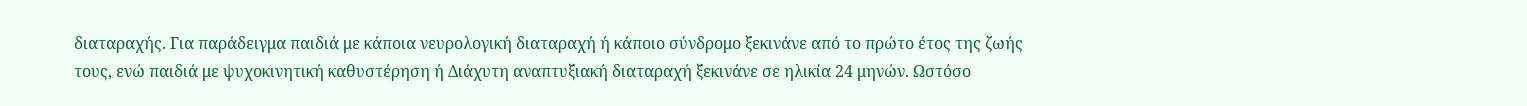διαταραχής. Για παράδειγμα παιδιά με κάποια νευρολογική διαταραχή ή κάποιο σύνδρομο ξεκινάνε από το πρώτο έτος της ζωής τους, ενώ παιδιά με ψυχοκινητική καθυστέρηση ή Διάχυτη αναπτυξιακή διαταραχή ξεκινάνε σε ηλικία 24 μηνών. Ωστόσο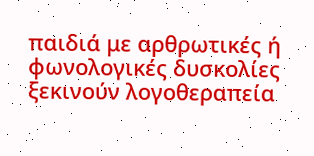παιδιά με αρθρωτικές ή φωνολογικές δυσκολίες ξεκινούν λογοθεραπεία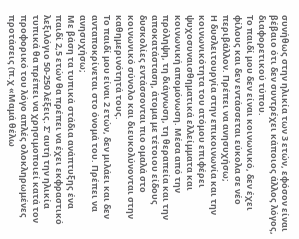συνήθως στην ηλικία των 3 ετών, εφόσον είναι βέβαιο ότι δεν συντρέχει κάποιος άλλος λόγος, διαφορετικού τύπου.
Το παιδί μου δεν είναι κοινωνικό, δεν έχει φίλους και δεν εντάσσεται εύκολα σε νέο περιβάλλον. Πρέπει να ανησυχήσω;
Η δυσλειτουργία στην επικοινωνία και την κοινωνικότητα του ατόμου επιφέρει ψυχοσυναισθηματικά ελλείμματα και κοινωνική απομόνωση. Μέσα από την πρόληψη, τη διάγνωση, τη θεραπεία και την αποκατάσταση, άτομα με τέτοιου είδους δυσκολίες εντάσσονται πιο ομαλά στο κοινωνικό σύνολο και διευκολύνονται στην καθημερινότητά τους.
Το παιδί μου είναι 2 ετών, δεν μιλάει και δεν ανταποκρίνεται στο όνομά του. Πρέπει να ανησυχήσω;
Με βάση τα τυπικά στάδια ανάπτυξης ένα παιδί 2,5 ετών θα πρέπει να έχει εκφραστικό λεξιλόγιο 50-250 λέξεις. Σ’ αυτή την ηλικία τυπικά θα πρέπει να χρησιμοποιεί κατά τον προφορικό του λόγο απλές ολοκληρωμένες προτάσεις (π.χ «Μαμά θέλω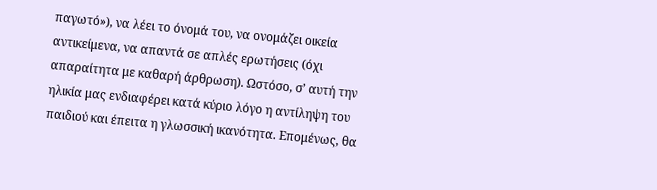παγωτό»), να λέει το όνομά του, να ονομάζει οικεία αντικείμενα, να απαντά σε απλές ερωτήσεις (όχι απαραίτητα με καθαρή άρθρωση). Ωστόσο, σ’ αυτή την ηλικία μας ενδιαφέρει κατά κύριο λόγο η αντίληψη του παιδιού και έπειτα η γλωσσική ικανότητα. Επομένως, θα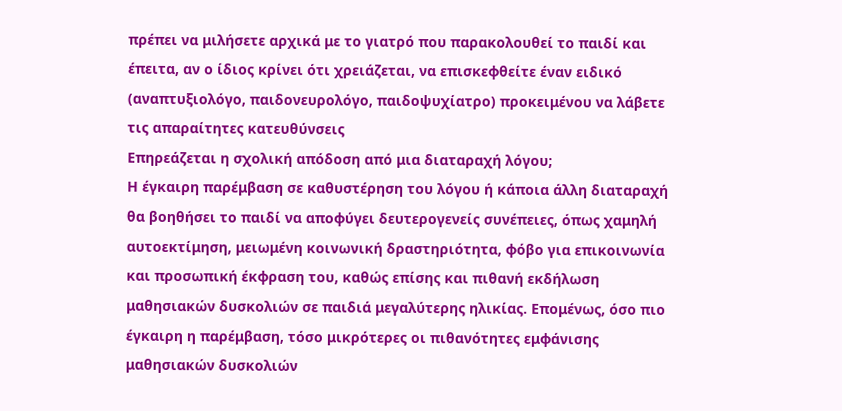πρέπει να μιλήσετε αρχικά με το γιατρό που παρακολουθεί το παιδί και έπειτα, αν ο ίδιος κρίνει ότι χρειάζεται, να επισκεφθείτε έναν ειδικό (αναπτυξιολόγο, παιδονευρολόγο, παιδοψυχίατρο) προκειμένου να λάβετε τις απαραίτητες κατευθύνσεις
Επηρεάζεται η σχολική απόδοση από μια διαταραχή λόγου;
Η έγκαιρη παρέμβαση σε καθυστέρηση του λόγου ή κάποια άλλη διαταραχή θα βοηθήσει το παιδί να αποφύγει δευτερογενείς συνέπειες, όπως χαμηλή αυτοεκτίμηση, μειωμένη κοινωνική δραστηριότητα, φόβο για επικοινωνία και προσωπική έκφραση του, καθώς επίσης και πιθανή εκδήλωση μαθησιακών δυσκολιών σε παιδιά μεγαλύτερης ηλικίας. Επομένως, όσο πιο έγκαιρη η παρέμβαση, τόσο μικρότερες οι πιθανότητες εμφάνισης μαθησιακών δυσκολιών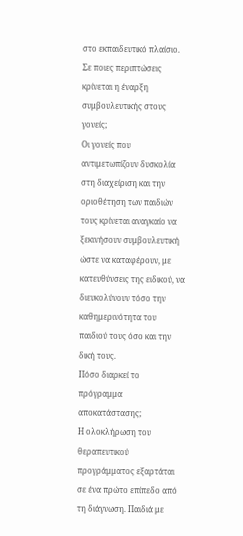στο εκπαιδευτικό πλαίσιο.
Σε ποιες περιπτώσεις κρίνεται η έναρξη συμβουλευτικής στους γονείς;
Οι γονείς που αντιμετωπίζουν δυσκολία στη διαχείριση και την οριοθέτηση των παιδιών τους κρίνεται αναγκαίο να ξεκινήσουν συμβουλευτική ώστε να καταφέρουν, με κατευθύνσεις της ειδικού, να διευκολύνουν τόσο την καθημερινότητα του παιδιού τους όσο και την δική τους.
Πόσο διαρκεί το πρόγραμμα αποκατάστασης;
Η ολοκλήρωση του θεραπευτικού προγράμματος εξαρτάται σε ένα πρώτο επίπεδο από τη διάγνωση. Παιδιά με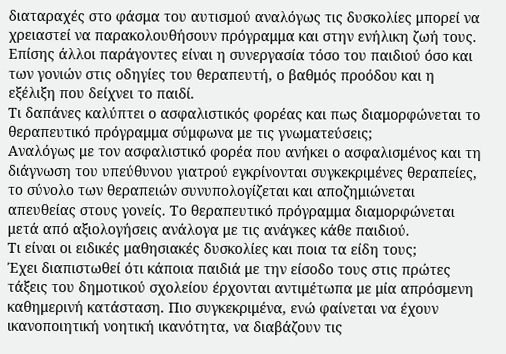διαταραχές στο φάσμα του αυτισμού αναλόγως τις δυσκολίες μπορεί να χρειαστεί να παρακολουθήσουν πρόγραμμα και στην ενήλικη ζωή τους. Επίσης άλλοι παράγοντες είναι η συνεργασία τόσο του παιδιού όσο και των γονιών στις οδηγίες του θεραπευτή, ο βαθμός προόδου και η εξέλιξη που δείχνει το παιδί.
Τι δαπάνες καλύπτει ο ασφαλιστικός φορέας και πως διαμορφώνεται το θεραπευτικό πρόγραμμα σύμφωνα με τις γνωματεύσεις;
Αναλόγως με τον ασφαλιστικό φορέα που ανήκει ο ασφαλισμένος και τη διάγνωση του υπεύθυνου γιατρού εγκρίνονται συγκεκριμένες θεραπείες, το σύνολο των θεραπειών συνυπολογίζεται και αποζημιώνεται απευθείας στους γονείς. Το θεραπευτικό πρόγραμμα διαμορφώνεται μετά από αξιολογήσεις ανάλογα με τις ανάγκες κάθε παιδιού.
Τι είναι οι ειδικές μαθησιακές δυσκολίες και ποια τα είδη τους;
Έχει διαπιστωθεί ότι κάποια παιδιά με την είσοδο τους στις πρώτες τάξεις του δημοτικού σχολείου έρχονται αντιμέτωπα με μία απρόσμενη καθημερινή κατάσταση. Πιο συγκεκριμένα, ενώ φαίνεται να έχουν ικανοποιητική νοητική ικανότητα, να διαβάζουν τις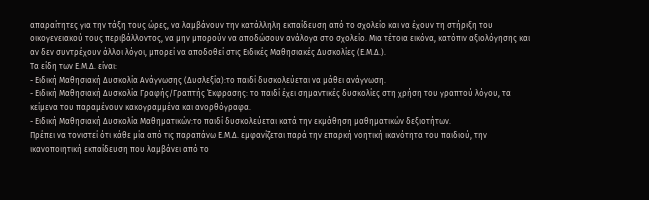απαραίτητες για την τάξη τους ώρες, να λαμβάνουν την κατάλληλη εκπαίδευση από το σχολείο και να έχουν τη στήριξη του οικογενειακού τους περιβάλλοντος, να μην μπορούν να αποδώσουν ανάλογα στο σχολείο. Μια τέτοια εικόνα, κατόπιν αξιολόγησης και αν δεν συντρέχουν άλλοι λόγοι, μπορεί να αποδοθεί στις Ειδικές Μαθησιακές Δυσκολίες (Ε.Μ.Δ.).
Τα είδη των Ε.Μ.Δ. είναι:
- Ειδική Μαθησιακή Δυσκολία Ανάγνωσης (Δυσλεξία):το παιδί δυσκολεύεται να μάθει ανάγνωση.
- Ειδική Μαθησιακή Δυσκολία Γραφής/Γραπτής Έκφρασης: το παιδί έχει σημαντικές δυσκολίες στη χρήση του γραπτού λόγου, τα κείμενα του παραμένουν κακογραμμένα και ανορθόγραφα.
- Ειδική Μαθησιακή Δυσκολία Μαθηματικών:το παιδί δυσκολεύεται κατά την εκμάθηση μαθηματικών δεξιοτήτων.
Πρέπει να τονιστεί ότι κάθε μία από τις παραπάνω Ε.Μ.Δ. εμφανίζεται παρά την επαρκή νοητική ικανότητα του παιδιού, την ικανοποιητική εκπαίδευση που λαμβάνει από το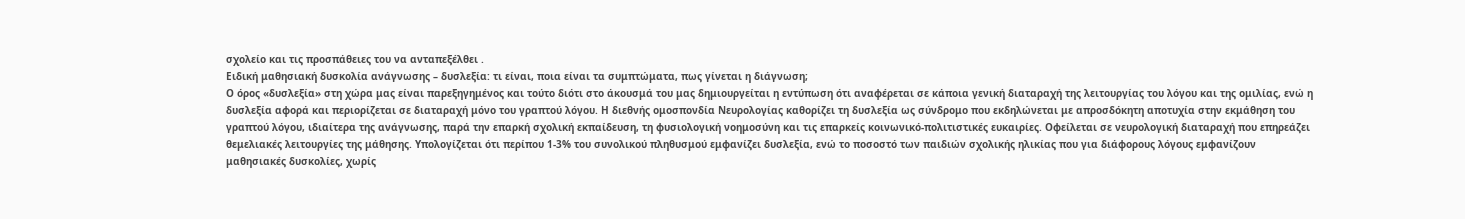σχολείο και τις προσπάθειες του να ανταπεξέλθει .
Ειδική μαθησιακή δυσκολία ανάγνωσης – δυσλεξία: τι είναι, ποια είναι τα συμπτώματα, πως γίνεται η διάγνωση;
Ο όρος «δυσλεξία» στη χώρα μας είναι παρεξηγημένος και τούτο διότι στο άκουσμά του μας δημιουργείται η εντύπωση ότι αναφέρεται σε κάποια γενική διαταραχή της λειτουργίας του λόγου και της ομιλίας, ενώ η δυσλεξία αφορά και περιορίζεται σε διαταραχή μόνο του γραπτού λόγου. Η διεθνής ομοσπονδία Νευρολογίας καθορίζει τη δυσλεξία ως σύνδρομο που εκδηλώνεται με απροσδόκητη αποτυχία στην εκμάθηση του γραπτού λόγου, ιδιαίτερα της ανάγνωσης, παρά την επαρκή σχολική εκπαίδευση, τη φυσιολογική νοημοσύνη και τις επαρκείς κοινωνικό-πολιτιστικές ευκαιρίες. Οφείλεται σε νευρολογική διαταραχή που επηρεάζει θεμελιακές λειτουργίες της μάθησης. Υπολογίζεται ότι περίπου 1-3% του συνολικού πληθυσμού εμφανίζει δυσλεξία, ενώ το ποσοστό των παιδιών σχολικής ηλικίας που για διάφορους λόγους εμφανίζουν
μαθησιακές δυσκολίες, χωρίς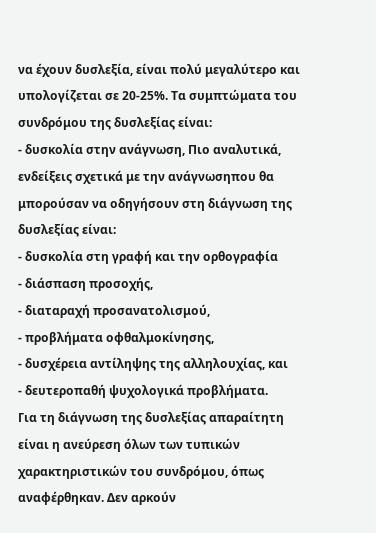να έχουν δυσλεξία, είναι πολύ μεγαλύτερο και υπολογίζεται σε 20-25%. Τα συμπτώματα του συνδρόμου της δυσλεξίας είναι:
- δυσκολία στην ανάγνωση, Πιο αναλυτικά, ενδείξεις σχετικά με την ανάγνωσηπου θα μπορούσαν να οδηγήσουν στη διάγνωση της δυσλεξίας είναι:
- δυσκολία στη γραφή και την ορθογραφία
- διάσπαση προσοχής,
- διαταραχή προσανατολισμού,
- προβλήματα οφθαλμοκίνησης,
- δυσχέρεια αντίληψης της αλληλουχίας, και
- δευτεροπαθή ψυχολογικά προβλήματα.
Για τη διάγνωση της δυσλεξίας απαραίτητη είναι η ανεύρεση όλων των τυπικών χαρακτηριστικών του συνδρόμου, όπως αναφέρθηκαν. Δεν αρκούν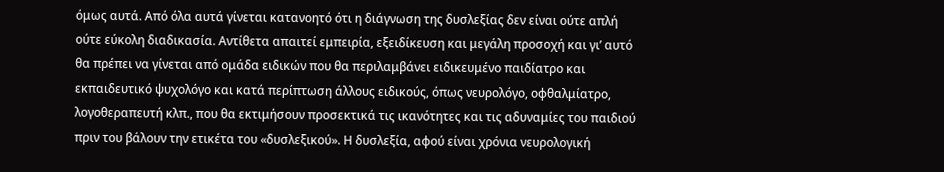όμως αυτά. Από όλα αυτά γίνεται κατανοητό ότι η διάγνωση της δυσλεξίας δεν είναι ούτε απλή ούτε εύκολη διαδικασία. Αντίθετα απαιτεί εμπειρία, εξειδίκευση και μεγάλη προσοχή και γι’ αυτό θα πρέπει να γίνεται από ομάδα ειδικών που θα περιλαμβάνει ειδικευμένο παιδίατρο και εκπαιδευτικό ψυχολόγο και κατά περίπτωση άλλους ειδικούς, όπως νευρολόγο, οφθαλμίατρο, λογοθεραπευτή κλπ., που θα εκτιμήσουν προσεκτικά τις ικανότητες και τις αδυναμίες του παιδιού πριν του βάλουν την ετικέτα του «δυσλεξικού». Η δυσλεξία, αφού είναι χρόνια νευρολογική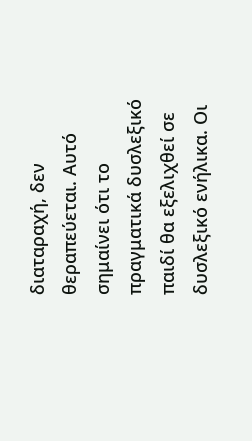διαταραχή, δεν θεραπεύεται. Αυτό σημαίνει ότι το πραγματικά δυσλεξικό παιδί θα εξελιχθεί σε δυσλεξικό ενήλικα. Οι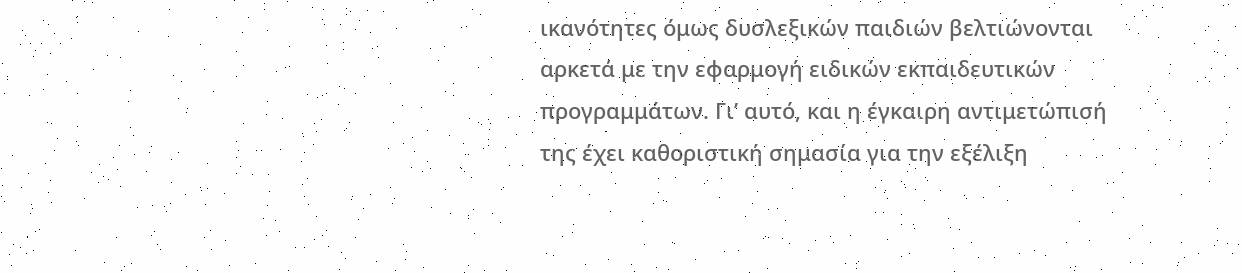ικανότητες όμως δυσλεξικών παιδιών βελτιώνονται αρκετά με την εφαρμογή ειδικών εκπαιδευτικών προγραμμάτων. Γι’ αυτό, και η έγκαιρη αντιμετώπισή της έχει καθοριστική σημασία για την εξέλιξη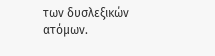των δυσλεξικών ατόμων.